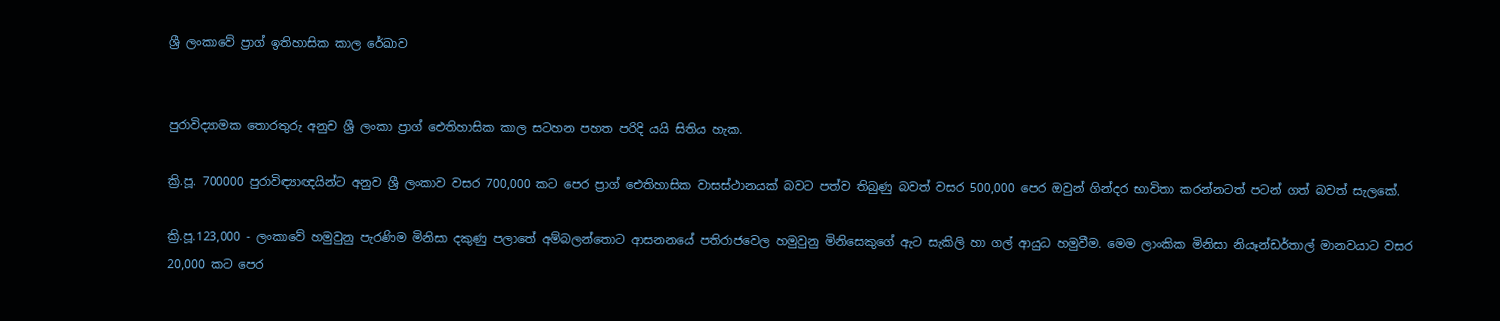ශ්‍රී ලංකාවේ ප්‍රාග් ඉතිහාසික කාල රේඛාව


පුරාවිද්‍යාමක තොරතුරු අනුච ශ්‍රී ලංකා ප්‍රාග් ඓතිහාසික කාල සටහන පහත පරිදි යයි සිතිය හැක.

ක්‍රි.පූ. 700000 පුරාවිඳ්‍යාඥයින්ට අනුව ශ්‍රී ලංකාව වසර 700,000 කට පෙර ප්‍රාග් ඓතිහාසික වාසස්ථානයක් බවට පත්ව තිබුණු බවත් වසර 500,000 පෙර ඔවුන් ගින්දර භාවිතා කරන්නටත් පටන් ගත් බවත් සැලකේ.

ක්‍රි.පූ.123,000 - ලංකාවේ හමුවුනු පැරණිම මිනිසා දකුණු පලාතේ අම්බලන්තොට ආසනනයේ පතිරාජවෙල හමුවුනු මිනිසෙකුගේ ඇට සැකිලි හා ගල් ආයුධ හමුවීම. මෙම ලාංකික මිනිසා නියෑන්ඩර්තාල් මානවයාට වසර 20,000 කට පෙර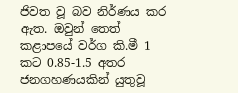ජිවත වූ බව නිර්ණය කර ඇත. ඔවුන් තෙත් කළාපයේ වර්ග කි.මී 1 කට 0.85-1.5 අතර ජනගහණයකින් යුතුවූ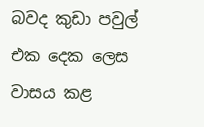බවද කුඩා පවුල් එක දෙක ලෙස වාසය කළ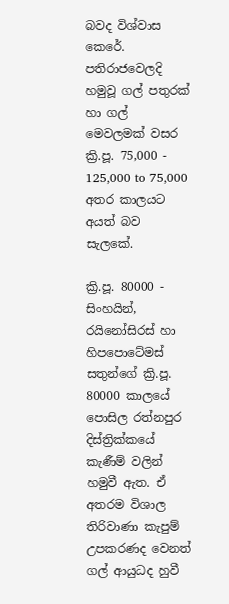බවද විශ්වාස කෙරේ. පතිරාජවෙලදි හමුවූ ගල් පතුරක් හා ගල් මෙවලමක් වසර ක්‍රි.පූ. 75,000 - 125,000 to 75,000 අතර කාලයට අයත් බව සැලකේ.

ක්‍රි.පූ. 80000 - සිංහයින්, රයිනෝසිරස් හා හිපපොටේමස් සතුන්ගේ ක්‍රි.පූ. 80000 කාලයේ පොසිල රත්නපුර දිස්ත්‍රික්කයේ කැණීම් වලින් හමුවී ඇත. ඒ අතරම විශාල තිරිවාණා කැපුම් උපකරණද වෙනත් ගල් ආයුධද හුවී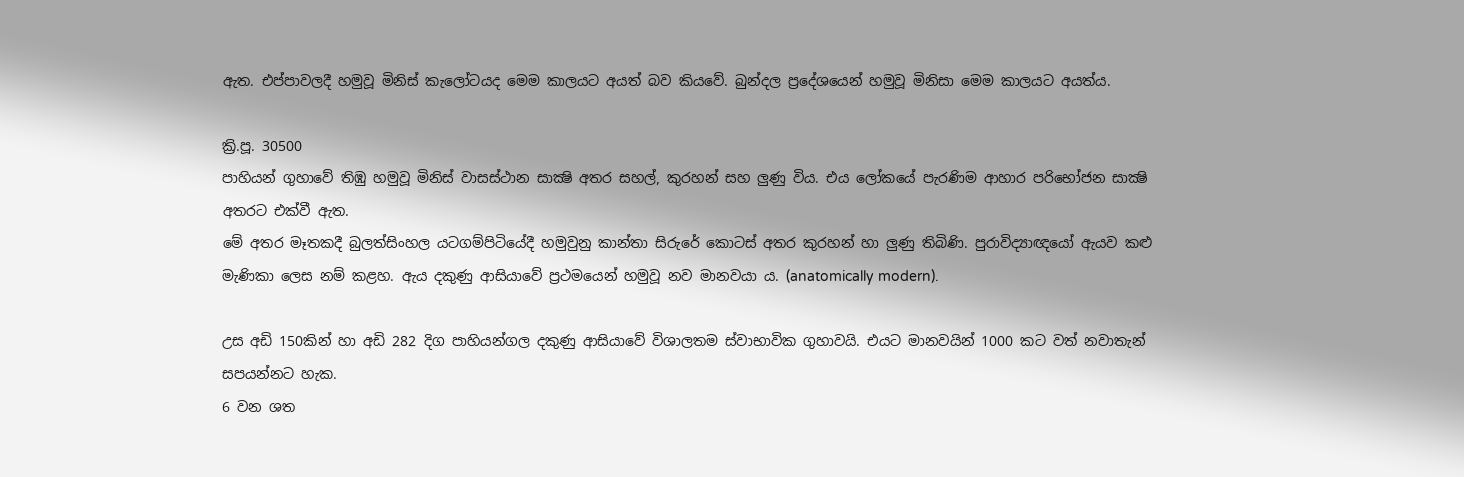ඇත. එප්පාවලදී හමුවූ මිනිස් කැලෝටයද මෙම කාලයට අයත් බව කියවේ. බුන්දල ප්‍රදේශයෙන් හමුවූ මිනිසා මෙම කාලයට අයත්ය.

ක්‍රි.පූ. 30500
පාහියන් ගුහාවේ තිඹු හමුවූ මිනිස් වාසස්ථාන සාක්‍ෂි අතර සහල්, කුරහන් සහ ලුණු විය. එය ලෝකයේ පැරණිම ආහාර පරිභෝජන සාක්‍ෂි අතරට එක්වී ඇත.
මේ අතර මෑතකදී බුලත්සිංහල යටගම්පිටියේදී හමුවුනු කාන්තා සිරුරේ කොටස් අතර කුරහන් හා ලුණු තිබිණි. පුරාවිද්‍යාඥයෝ ඇයව කළු මැණිකා ලෙස නම් කළහ. ඇය දකුණු ආසියාවේ ප්‍රථමයෙන් හමුවූ නව මානවයා ය. (anatomically modern).

උස අඩි 150කින් හා අඩි 282 දිග පාහියන්ගල දකුණු ආසියාවේ විශාලතම ස්වාභාවික ගුහාවයි. එයට මානවයින් 1000 කට වත් නවාතැන් සපයන්නට හැක.
6 වන ශත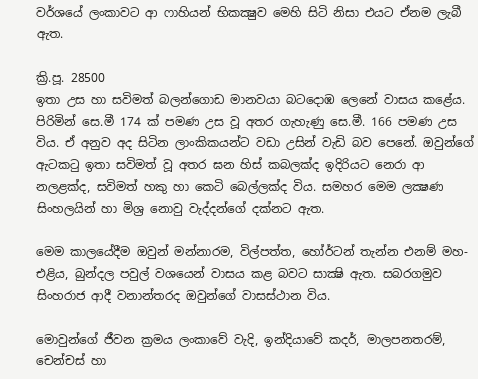වර්ශයේ ලංකාවට ආ ෆාහියන් භිකක්‍ෂුව මෙහි සිටි නිසා එයට ඒනම ලැබී ඇත.

ක්‍රි.පූ. 28500
ඉතා උස හා සවිමත් බලන්ගොඩ මානවයා බටදොඹ ලෙනේ වාසය කළේය. පිරිමින් සෙ.මී 174 ක් පමණ උස වූ අතර ගැහැණු සෙ.මී. 166 පමණ උස විය. ඒ අනුව අද සිටින ලාංකිකයන්ට වඩා උසින් වැඩි බව පෙනේ. ඔවුන්ගේ ඇටකටු ඉතා සවිමත් වූ අතර ඝන හිස් කබලක්ද ඉදිරියට නෙරා ආ නලළක්ද, සවිමත් හකු හා කෙටි බෙල්ලක්ද විය. සමහර මෙම ලක්‍ෂණ සිංහලයින් හා මිශ්‍ර නොවු වැද්දන්ගේ දක්නට ඇත.

මෙම කාලයේදීම ඔවුන් මන්නාරම, විල්පත්ත, හෝර්ටන් තැන්න එනම් මහ-එළිය, බුන්දල පවුල් වශයෙන් වාසය කළ බවට සාක්‍ෂි ඇත. සබරගමුව සිංහරාජ ආදී වනාන්තරද ඔවුන්ගේ වාසස්ථාන විය.

මොවුන්ගේ ජීවන ක්‍රමය ලංකාවේ වැදි, ඉන්දියාවේ කදර්, මාලපනතරම්, චෙන්චස් හා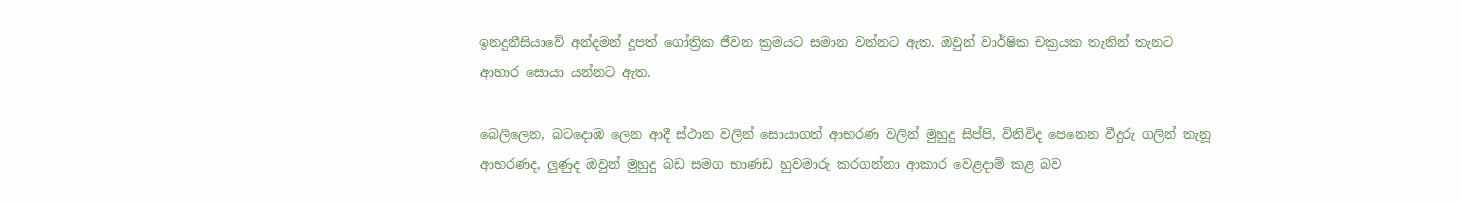ඉනදුනීසියාවේ අන්දමන් දූපත් ගෝත්‍රික ජීවන ක්‍රමයට සමාන වන්නට ඇත. ඔවුන් වාර්ෂික චක්‍රයක තැනින් තැනට ආහාර සොයා යන්නට ඇත.

බෙලිලෙන, බටදොඹ ලෙන ආදී ස්ථාන වලින් සොයාගත් ආභරණ වලින් මුහුදු සිප්පි, විනිවිද පෙනෙන වීදුරු ගලින් තැනූ ආභරණද, ලුණුද ඔවුන් මුහුදු බඩ සමග භාණඩ හුවමාරු කරගන්නා ආකාර වෙළදාම් කළ බව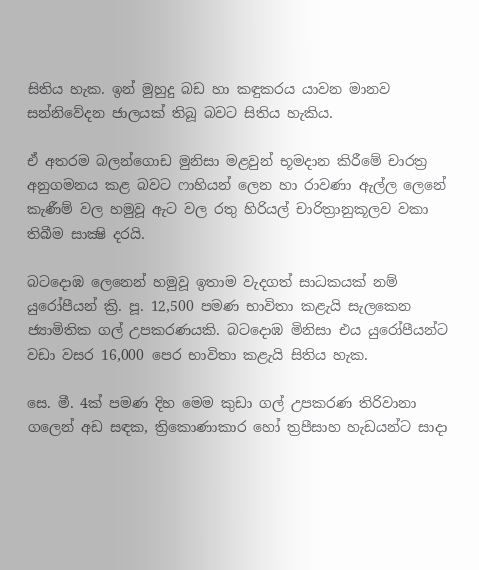සිතිය හැක. ඉන් මුහුදු බඩ හා කඳුකරය යාවන මානව සන්නිවේදන ජාලයක් තිබූ බවට සිතිය හැකිය.

ඒ අතරම බලන්ගොඩ මුනිසා මළවුන් භූමදාන කිරීමේ චාරත්‍ර අනුගමනය කළ බවට ෆාහියන් ලෙන හා රාවණා ඇල්ල ලෙනේ කැණීම් වල හමුවූ ඇට වල රතු හිරියල් චාරිත්‍රානුකූලව වකා තිබීම සාක්‍ෂි දරයි.

බටදොඹ ලෙනෙන් හමුවූ ඉතාම වැදගත් සාධකයක් නම් යුරෝපීයන් ක්‍රි. පූ. 12,500 පමණ භාවිතා කළැයි සැලකෙන ජ්‍යාමිතික ගල් උපකරණයකි. බටදොඹ මිනිසා එය යුරෝපීයන්ට වඩා වසර 16,000 පෙර භාවිතා කළැයි සිතිය හැක.

සෙ. මී. 4ක් පමණ දිහ මෙම කුඩා ගල් උපකරණ තිරිවානා ගලෙන් අඩ සඳක, ත්‍රිකොණාකාර හෝ ත්‍රපීසාහ හැඩයන්ට සාදා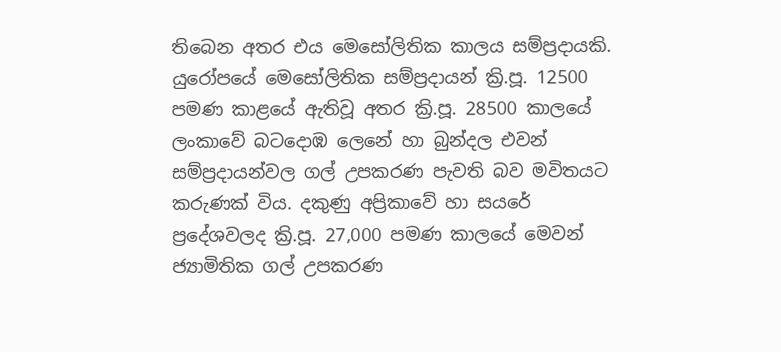තිබෙන අතර එය මෙසෝලිතික කාලය සම්ප්‍රදායකි. යුරෝපයේ මෙසෝලිතික සම්ප්‍රදායන් ක්‍රි.පූ. 12500 පමණ කාළයේ ඇතිවූ අතර ක්‍රි.පූ. 28500 කාලයේ ලංකාවේ බටදොඹ ලෙනේ හා බුන්දල එවන් සම්ප්‍රදායන්වල ගල් උපකරණ පැවති බව මවිතයට කරුණක් විය. දකුණු අප්‍රිකාවේ හා සයරේ ප්‍රදේශවලද ක්‍රි.පූ. 27,000 පමණ කාලයේ මෙවන් ජ්‍යාමිතික ගල් උපකරණ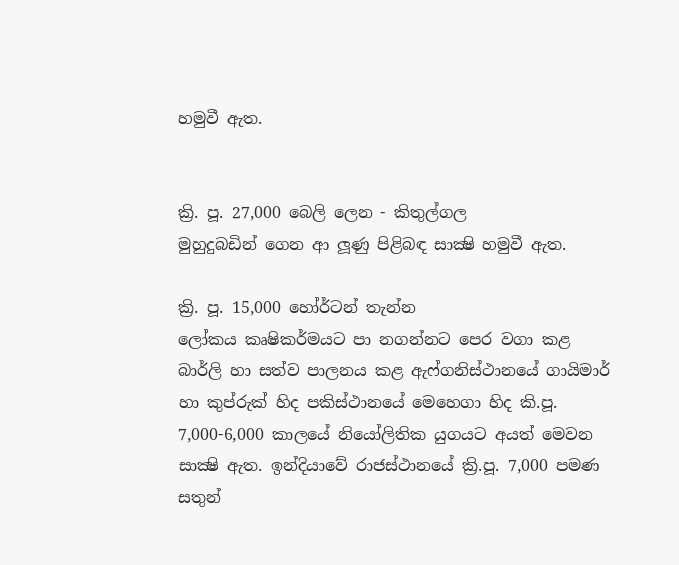හමුවී ඇත.


ක්‍රි. පූ. 27,000 බෙලි ලෙන - කිතුල්ගල
මුහුදුබඩින් ගෙන ආ ලූණු පිළිබඳ සාක්‍ෂි හමුවී ඇත.

ක්‍රි. පූ. 15,000 හෝර්ටන් තැන්න
ලෝකය කෘෂිකර්මයට පා නගන්නට පෙර වගා කළ බාර්ලි හා සත්ව පාලනය කළ ඇෆ්ගනිස්ථානයේ ගායිමාර් හා කුප්රුක් හිද පකිස්ථානයේ මෙහෙගා හිද කි.පූ. 7,000-6,000 කාලයේ නියෝලිතික යුගයට අයත් මෙවන සාක්‍ෂි ඇත. ඉන්දියාවේ රාජස්ථානයේ ක්‍රි.පූ. 7,000 පමණ සතුන්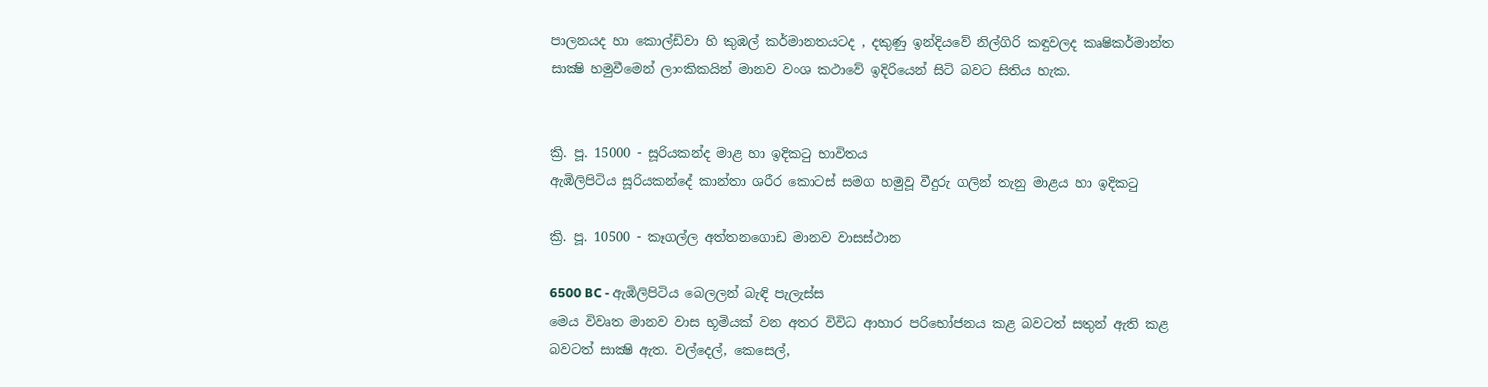පාලනයද හා කොල්ඩිවා හි කුඹල් කර්මානතයටද , දකුණු ඉන්දියවේ නිල්ගිරි කඳුවලද කෘෂිකර්මාන්ත සාක්‍ෂි හමුවීමෙන් ලාංකිකයින් මානව වංශ කථාවේ ඉදිරියෙන් සිටි බවට සිතිය හැක.


ක්‍රි. පූ. 15000 - සූරියකන්ද මාළ හා ඉදිකටු භාවිතය
ඇඹිලිපිටිය සූරියකන්දේ කාන්තා ශරීර කොටස් සමග හමුවූ වීදුරු ගලින් තැනු මාළය හා ඉදිකටු

ක්‍රි. පූ. 10500 - කෑගල්ල අත්තනගොඩ මානව වාසස්ථාන

6500 BC - ඇඹිලිපිටිය බෙලලන් බැඳි පැලැස්ස
මෙය විවෘත මානව වාස භූමියක් වන අතර විවිධ ආහාර පරිභෝජනය කළ බවටත් සතුන් ඇති කළ බවටත් සාක්‍ෂි ඇත. වල්දෙල්, කෙසෙල්,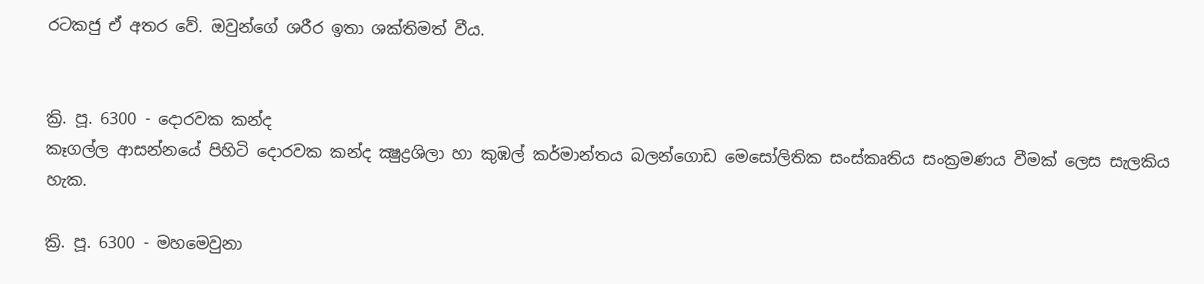රටකජු ඒ අතර වේ. ඔවුන්ගේ ශරීර ඉතා ශක්තිමත් වීය.


ක්‍රි. පූ. 6300 - දොරවක කන්ද
කෑගල්ල ආසන්නයේ පිහිටි දොරවක කන්ද ක්‍ෂුද්‍රශිලා හා කුඹල් කර්මාන්තය බලන්ගොඩ මෙසෝලිතික සංස්කෘතිය සංක්‍රමණය වීමක් ලෙස සැලකිය හැක.

ක්‍රි. පූ. 6300 - මහමෙවුනා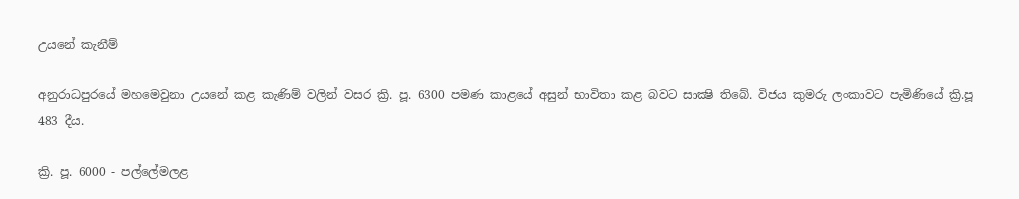උයනේ කැනීම්

අනුරාධපුරයේ මහමෙවුනා උයනේ කළ කැණිම් වලින් වසර ක්‍රි. පූ. 6300 පමණ කාළයේ අසුන් භාවිතා කළ බවට සාක්‍ෂි තිබේ. විජය කුමරු ලංකාවට පැමිණියේ ක්‍රි.පූ 483 දීය.

ක්‍රි. පූ. 6000 - පල්ලේමලළ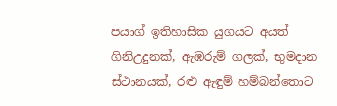පයාග් ඉතිහාසික යුගයට අයත් ගිනිඋදුනක්, ඇඹරුම් ගලක්, භුමදාන ස්ථානයක්, රළු ඇඳුම් හම්බන්තොට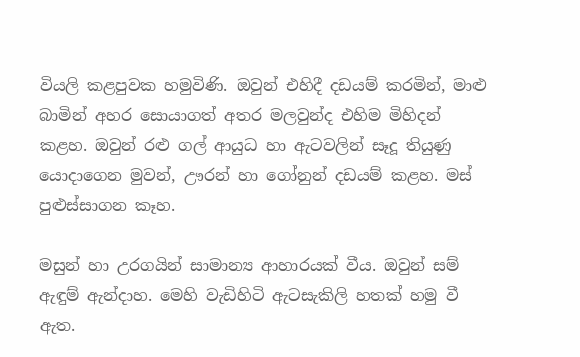වියලි කළපුවක හමුවිණි. ඔවුන් එහිදී දඩයම් කරමින්, මාළු බාමින් අහර සොයාගත් අතර මලවුන්ද එහිම මිහිදන් කළහ. ඔවුන් රළු ගල් ආයුධ හා ඇටවලින් සෑදූ තියුණු යොදාගෙන මුවන්, ඌරන් හා ගෝනුන් දඩයම් කළහ. මස් පුළුස්සාගන කෑහ.

මසුන් හා උරගයින් සාමාන්‍ය ආහාරයක් වීය. ඔවුන් සම් ඇඳුම් ඇන්දාහ. මෙහි වැඩිහිටි ඇටසැකිලි හතක් හමු වී ඇත.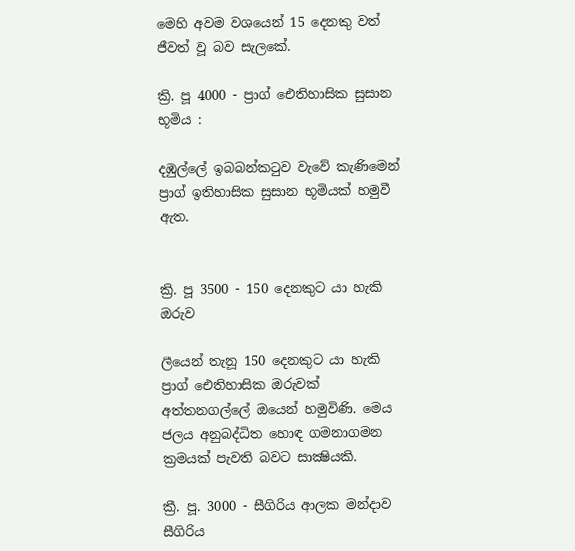මෙහි අවම වශයෙන් 15 දෙනකු වත් ජීවත් වූ බව සැලකේ.

ක්‍රි. පූ 4000 - ප්‍රාග් ඓතිහාසික සුසාන භූමිය :

දඹුල්ලේ ඉබබන්කටුව වැවේ කැණිමෙන් ප්‍රාග් ඉතිහාසික සුසාන භූමියක් හමුවී ඇත.


ක්‍රි. පූ 3500 - 150 දෙනකුට යා හැකි ඔරුව

ලීයෙන් තැනූ 150 දෙනකුට යා හැකි ප්‍රාග් ඓතිහාසික ඔරුවක් අත්තනගල්ලේ ඔයෙන් හමුවිණි. මෙය ජලය අනුබද්ධිත හොඳ ගමනාගමන ක්‍රමයක් පැවති බවට සාක්‍ෂියකි.

ක්‍රී. පූ. 3000 - සීගිරිය ආලක මන්දාව
සීගිරිය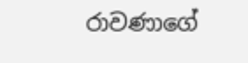රාවණාගේ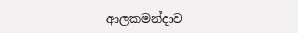ආලකමන්දාව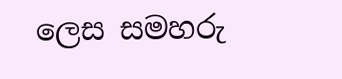ලෙස සමහරු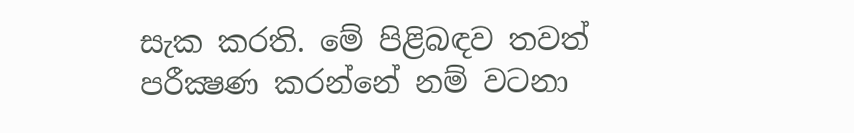සැක කරති. මේ පිළිබඳව තවත් පරීක්‍ෂණ කරන්නේ නම් වටනා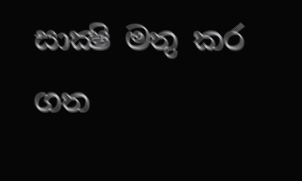සාක්‍ෂි මතු කර ගත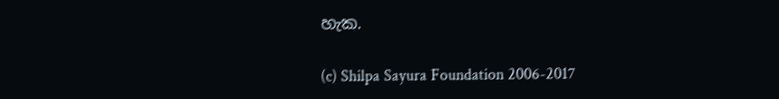හැක.

(c) Shilpa Sayura Foundation 2006-2017